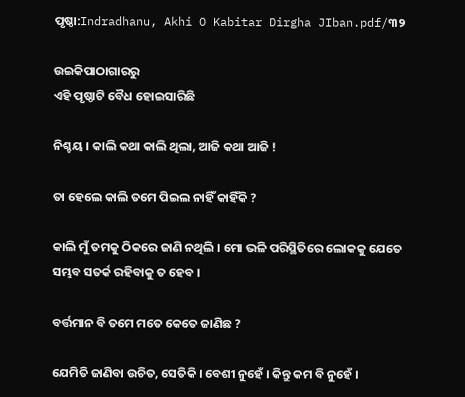ପୃଷ୍ଠା:Indradhanu, Akhi O Kabitar Dirgha JIban.pdf/୩୨

ଉଇକିପାଠାଗାର‌ରୁ
ଏହି ପୃଷ୍ଠାଟି ବୈଧ ହୋଇସାରିଛି

ନିଶ୍ଚୟ । କାଲି କଥା କାଲି ଥିଲା, ଆଜି କଥା ଆଜି !

ତା ହେଲେ କାଲି ତମେ ପିଇଲ ନାହିଁ କାହିଁକି ?

କାଲି ମୁଁ ତମକୁ ଠିକରେ ଜାଣି ନଥିଲି । ମୋ ଭଳି ପରିସ୍ଥିତିରେ ଲୋକକୁ ଯେତେ ସମ୍ଭବ ସତର୍କ ରହିବାକୁ ତ ହେବ ।

ବର୍ତ୍ତମାନ ବି ତମେ ମତେ କେତେ ଜାଣିଛ ?

ଯେମିତି ଜାଣିବା ଉଚିତ, ସେତିକି । ବେଶୀ ନୁହେଁ । କିନ୍ତୁ କମ ବି ନୁହେଁ ।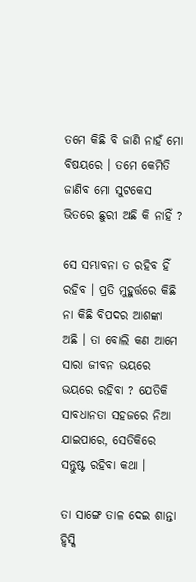ତମେ କିଛି ବି ଜାଣି ନାହଁ ମୋ ବିଷୟରେ । ତମେ କେମିତି ଜାଣିବ ମୋ ସୁଟକେସ ଭିତରେ ଛୁରୀ ଅଛି କି ନାହିଁ ?

ସେ ସମ୍ଭାବନା ତ ରହିବ ହିଁ ରହିବ । ପ୍ରତି ମୁହୁର୍ତ୍ତରେ କିଛି ନା କିଛି ବିପଦର ଆଶଙ୍କା ଅଛି । ତା ବୋଲି କଣ ଆମେ ସାରା ଜୀବନ ଭୟରେ ଭୟରେ ରହିବା ? ଯେତିକି ସାବଧାନତା ସହଜରେ ନିଆ ଯାଇପାରେ, ସେତିକିରେ ସନ୍ତୁଷ୍ଟ ରହିବା କଥା ।

ତା ସାଙ୍ଗେ ତାଳ ଦେଇ ଶାନ୍ତା ହ୍ୱିସ୍କି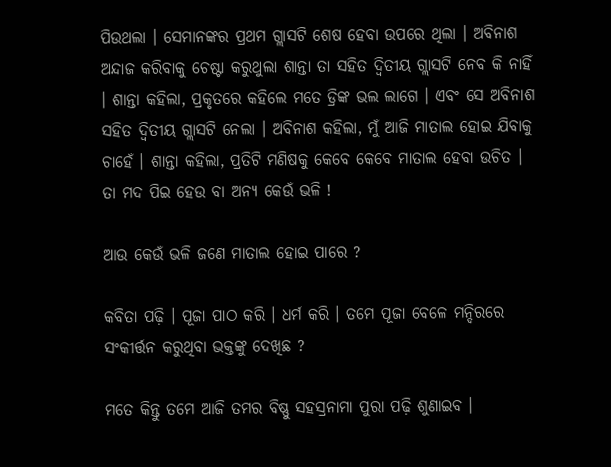ପିଉଥଲା । ସେମାନଙ୍କର ପ୍ରଥମ ଗ୍ଲାସଟି ଶେଷ ହେବା ଉପରେ ଥିଲା । ଅବିନାଶ ଅନ୍ଦାଜ କରିବାକୁ ଚେଷ୍ଟା କରୁଥୁଲା ଶାନ୍ତା ତା ସହିତ ଦ୍ବିତୀୟ ଗ୍ଲାସଟି ନେବ କି ନାହିଁ । ଶାନ୍ତା କହିଲା, ପ୍ରକୃତରେ କହିଲେ ମତେ ଡ୍ରିଙ୍କ ଭଲ ଲାଗେ । ଏବଂ ସେ ଅବିନାଶ ସହିତ ଦ୍ବିତୀୟ ଗ୍ଲାସଟି ନେଲା । ଅବିନାଶ କହିଲା, ମୁଁ ଆଜି ମାତାଲ ହୋଇ ଯିବାକୁ ଚାହେଁ । ଶାନ୍ତା କହିଲା, ପ୍ରତିଟି ମଣିଷକୁ କେବେ କେବେ ମାତାଲ ହେବା ଉଚିତ । ତା ମଦ ପିଇ ହେଉ ବା ଅନ୍ୟ କେଉଁ ଭଳି !

ଆଉ କେଉଁ ଭଳି ଜଣେ ମାତାଲ ହୋଇ ପାରେ ?

କବିତା ପଢ଼ି । ପୂଜା ପାଠ କରି । ଧର୍ମ କରି । ତମେ ପୂଜା ବେଳେ ମନ୍ଦିରରେ ସଂକୀର୍ତ୍ତନ କରୁଥିବା ଭକ୍ତଙ୍କୁ ଦେଖିଛ ?

ମତେ କିନ୍ତୁ ତମେ ଆଜି ତମର ବିଷ୍ଣୁ ସହସ୍ରନାମା ପୁରା ପଢ଼ି ଶୁଣାଇବ ।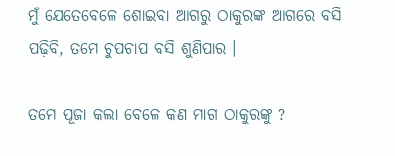ମୁଁ ଯେତେବେଳେ ଶୋଇବା ଆଗରୁ ଠାକୁରଙ୍କ ଆଗରେ ବସି ପଢ଼ିବି, ତମେ ଚୁପଚାପ ବସି ଶୁଣିପାର ।

ତମେ ପୂଜା କଲା ବେଳେ କଣ ମାଗ ଠାକୁରଙ୍କୁ ?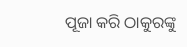ପୂଜା କରି ଠାକୁରଙ୍କୁ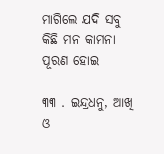ମାଗିଲେ ଯଦି ସବୁ କିଛି ମନ କାମନା ପୂରଣ ହୋଇ

୩୩ . ଇନ୍ଦ୍ରଧନୁ, ଆଖି ଓ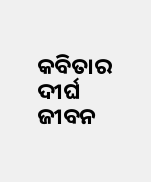କବିତାର ଦୀର୍ଘ ଜୀବନ